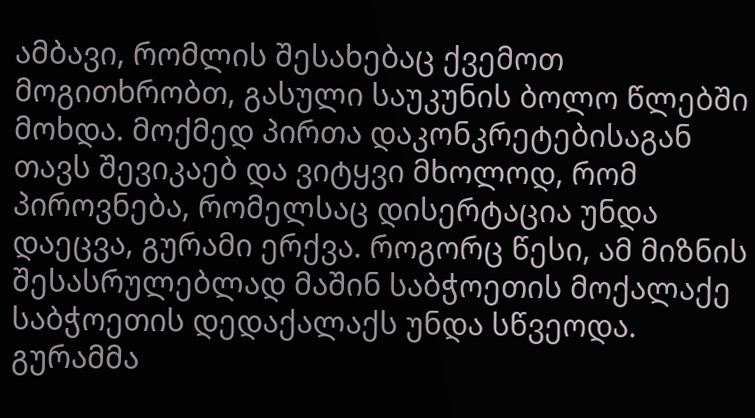ამბავი, რომლის შესახებაც ქვემოთ მოგითხრობთ, გასული საუკუნის ბოლო წლებში მოხდა. მოქმედ პირთა დაკონკრეტებისაგან თავს შევიკაებ და ვიტყვი მხოლოდ, რომ პიროვნება, რომელსაც დისერტაცია უნდა დაეცვა, გურამი ერქვა. როგორც წესი, ამ მიზნის შესასრულებლად მაშინ საბჭოეთის მოქალაქე საბჭოეთის დედაქალაქს უნდა სწვეოდა.
გურამმა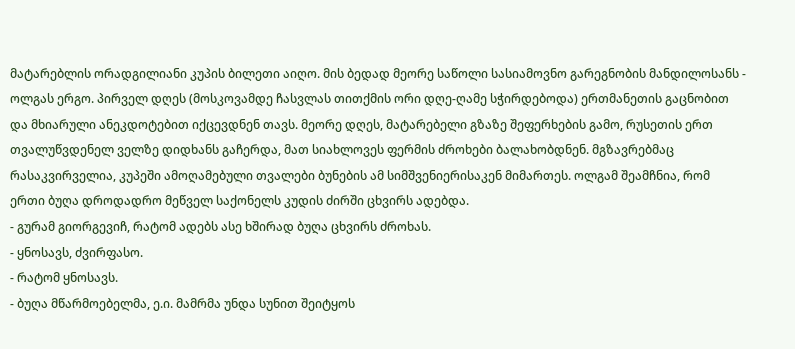მატარებლის ორადგილიანი კუპის ბილეთი აიღო. მის ბედად მეორე საწოლი სასიამოვნო გარეგნობის მანდილოსანს - ოლგას ერგო. პირველ დღეს (მოსკოვამდე ჩასვლას თითქმის ორი დღე-ღამე სჭირდებოდა) ერთმანეთის გაცნობით და მხიარული ანეკდოტებით იქცევდნენ თავს. მეორე დღეს, მატარებელი გზაზე შეფერხების გამო, რუსეთის ერთ თვალუწვდენელ ველზე დიდხანს გაჩერდა, მათ სიახლოვეს ფერმის ძროხები ბალახობდნენ. მგზავრებმაც რასაკვირველია, კუპეში ამოღამებული თვალები ბუნების ამ სიმშვენიერისაკენ მიმართეს. ოლგამ შეამჩნია, რომ ერთი ბუღა დროდადრო მეწველ საქონელს კუდის ძირში ცხვირს ადებდა.
- გურამ გიორგევიჩ, რატომ ადებს ასე ხშირად ბუღა ცხვირს ძროხას.
- ყნოსავს, ძვირფასო.
- რატომ ყნოსავს.
- ბუღა მწარმოებელმა, ე.ი. მამრმა უნდა სუნით შეიტყოს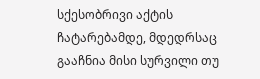სქესობრივი აქტის ჩატარებამდე, მდედრსაც გააჩნია მისი სურვილი თუ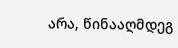არა, წინააღმდეგ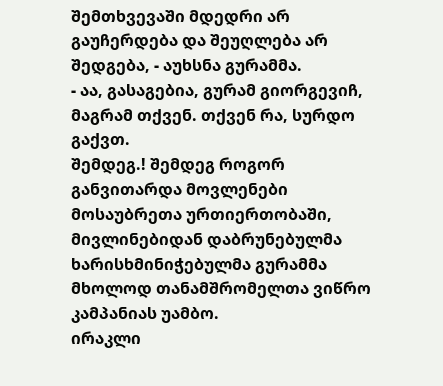შემთხვევაში მდედრი არ გაუჩერდება და შეუღლება არ შედგება, - აუხსნა გურამმა.
- აა, გასაგებია, გურამ გიორგევიჩ, მაგრამ თქვენ. თქვენ რა, სურდო გაქვთ.
შემდეგ.! შემდეგ როგორ განვითარდა მოვლენები მოსაუბრეთა ურთიერთობაში, მივლინებიდან დაბრუნებულმა ხარისხმინიჭებულმა გურამმა მხოლოდ თანამშრომელთა ვიწრო კამპანიას უამბო.
ირაკლი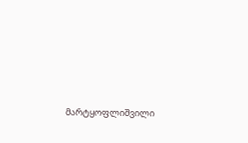მარტყოფლიშვილი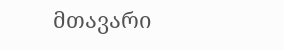მთავარი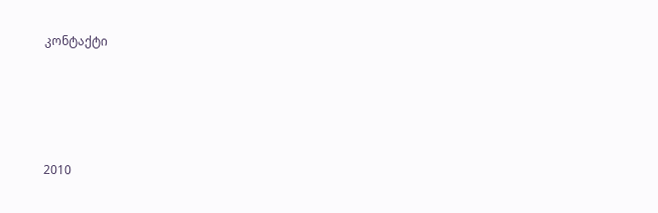კონტაქტი




2010